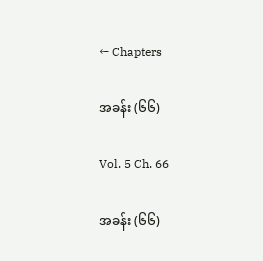← Chapters

အခန်း (၆၆)

Vol. 5 Ch. 66

အခန်း (၆၆)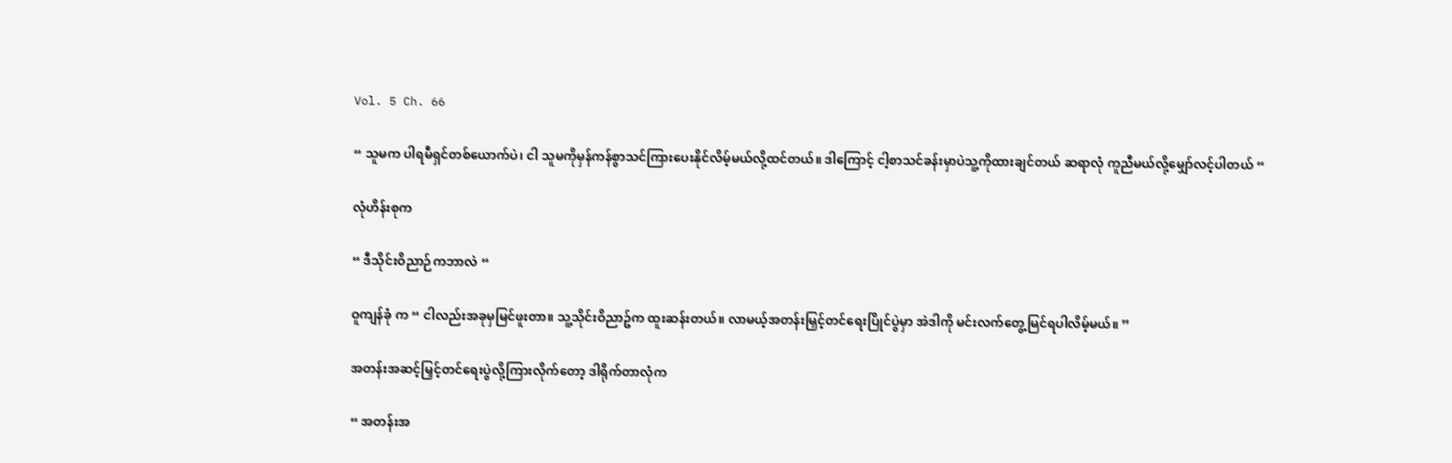Vol. 5 Ch. 66

“ သူမက ပါရမီရှင်တစ်ယောက်ပဲ၊ ငါ သူမကိုမှန်ကန်စွာသင်ကြားပေးနိုင်လိမ့်မယ်လို့ထင်တယ်။ ဒါကြောင့် ငါ့စာသင်ခန်းမှာပဲသူ့ကိုထားချင်တယ် ဆရာလုံ ကူညီမယ်လို့မျှော်လင့်ပါတယ် “

လုံဟိန်းစုက

“ ဒီသိုင်းဝိညာဉ်ကဘာလဲ “

ဝူကျန်ခုံ က “ ငါလည်းအခုမှမြင်ဖူးတာ။ သူ့သိုင်းဝိညာဥ်က ထူးဆန်းတယ်။ လာမယ့်အတန်းမြှင့်တင်ရေးပြိုင်ပွဲမှာ အဲဒါကို မင်းလက်တွေ့မြင်ရပါလိမ့်မယ်။ ”

အတန်းအဆင့်မြှင့်တင်ရေးပွဲလို့ကြားလိုက်တော့ ဒါရိုက်တာလုံက

“ အတန်းအ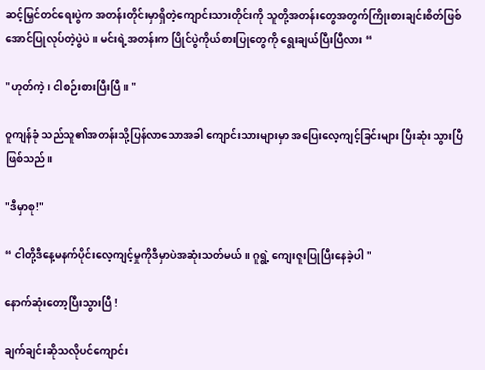ဆင့်မြှင်တင်ရေးပွဲက အတန်းတိုင်းမှာရှိတဲ့ကျောင်းသားတိုင်းကို သူတို့အတန်းတွေအတွက်ကြိုးစားချင်းစိတ်ဖြစ်အောင်ပြုလုပ်တဲ့ပွဲပဲ။ မင်းရဲ့အတန်းက ပြိုင်ပွဲကိုယ်စားပြုတွေကို ရွေးချယ်ပြီးပြီလား “

"ဟုတ်ကဲ့၊ ငါစဉ်းစားပြီးပြီ။ "

ဝူကျန်ခုံ သည်သူ၏အတန်းသို့ပြန်လာသောအခါ ကျောင်းသားများမှာ အပြေးလေ့ကျင့်ခြင်းများ ပြီးဆုံး သွားပြီဖြစ်သည်။

"ဒီမှာစု!"

“ ငါတို့ဒီနေ့မနက်ပိုင်းလေ့ကျင့်မှုကိုဒီမှာပဲအဆုံးသတ်မယ်။ ဂူရွဲ့ ကျေးဇူးပြုပြီးနေခဲ့ပါ "

နောက်ဆုံးတော့ပြီးသွားပြီ !

ချက်ချင်းဆိုသလိုပင်ကျောင်း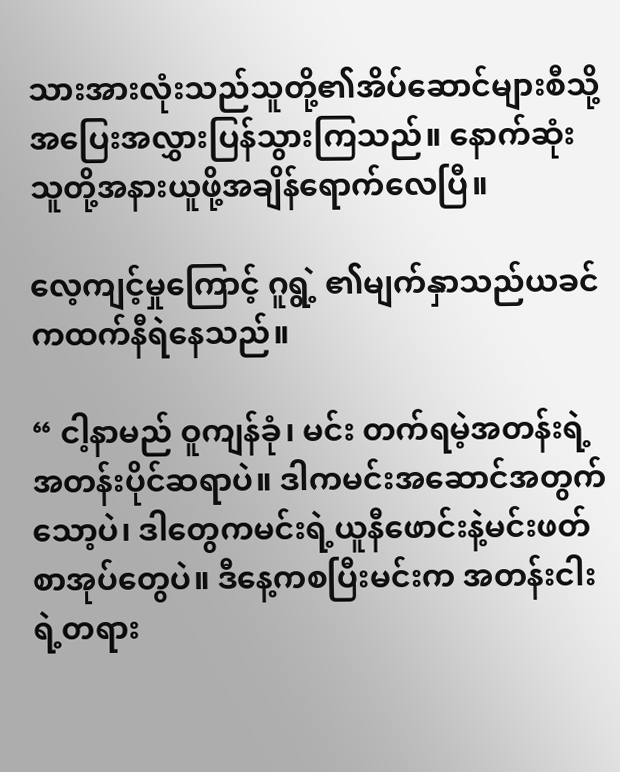သားအားလုံးသည်သူတို့၏အိပ်ဆောင်များစီသို့အပြေးအလွှားပြန်သွားကြသည်။ နောက်ဆုံးသူတို့အနားယူဖို့အချိန်ရောက်လေပြီ။

လေ့ကျင့်မှုကြောင့် ဂူရွဲ့ ၏မျက်နှာသည်ယခင်ကထက်နီရဲနေသည်။

“ ငါ့နာမည် ဝူကျန်ခုံ၊ မင်း တက်ရမဲ့အတန်းရဲ့ အတန်းပိုင်ဆရာပဲ။ ဒါကမင်းအဆောင်အတွက်သော့ပဲ၊ ဒါတွေကမင်းရဲ့ယူနီဖောင်းနဲ့မင်းဖတ်စာအုပ်တွေပဲ။ ဒီနေ့ကစပြီးမင်းက အတန်းငါးရဲ့တရား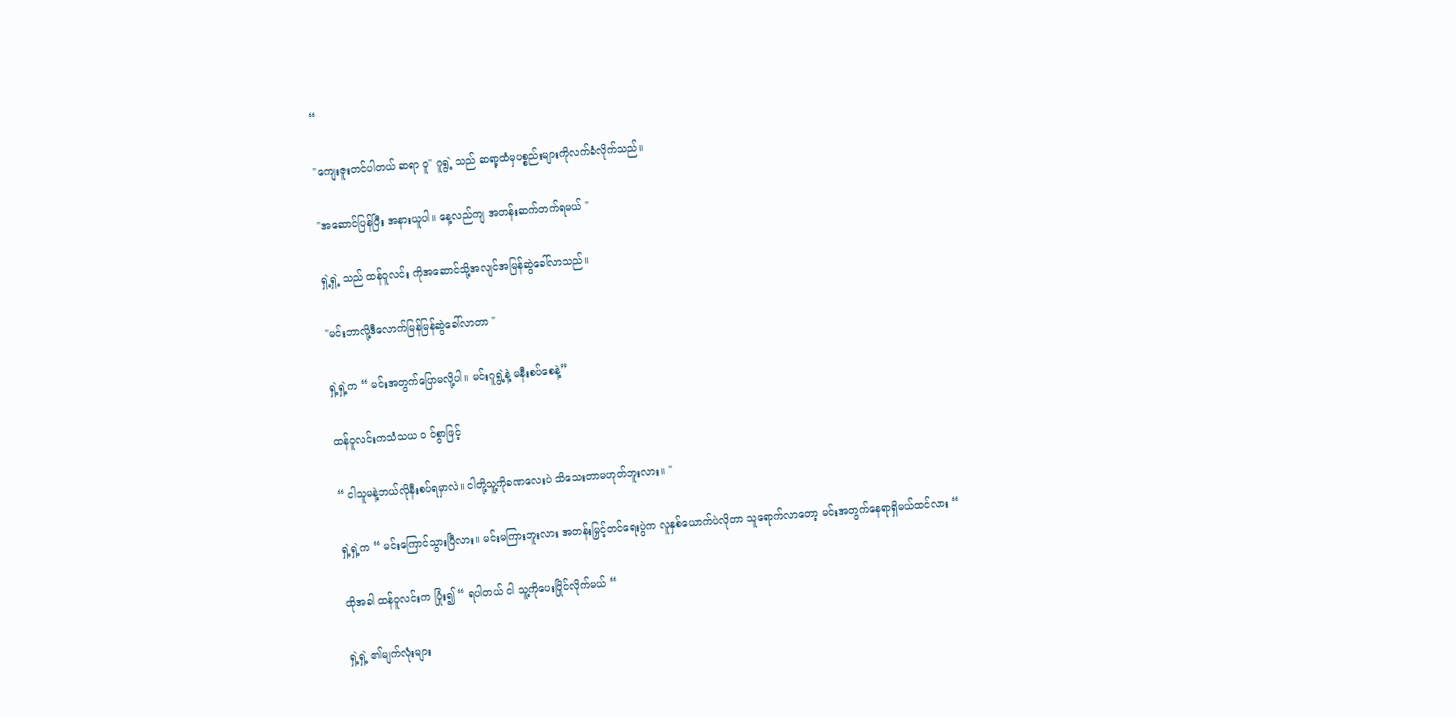“

"ကျေးဇူးတင်ပါတယ် ဆရာ ဝူ" ဂူရွဲ့ သည် ဆရာ့ထံမှပစ္စည်းများကိုလက်ခံလိုက်သည်။

"အဆောင်ပြန်ပြီး အနားယူပါ။ နေ့လည်ကျ အတန်းဆက်တက်ရမယ် "

ရှဲ့ရှဲ့ သည် ထန်ဝူလင်း ကိုအဆောင်သို့အလျင်အမြန်ဆွဲခေါ်လာသည်။

"မင်းဘာလို့ဒီလောက်မြန်မြန်ဆွဲခေါ်လာတာ "

ရှဲ့ရှဲ့က “ မင်းအတွက်ပြောမလို့ပါ။ မင်းဂူရွဲ့နဲ့ မနီးစပ်စေနဲ့”

ထန်ဝူလင်းကသံသယ ၀ င်စွာဖြင့်

“ ငါသူမနဲ့ဘယ်လိုနီးစပ်ရမှာလဲ။ ငါတို့သူ့ကိုခဏလေးပဲ သိသေးတာမဟုတ်ဘူးလား။ "

ရှဲ့ရှဲ့က “ မင်းကြောင်သွားပြီလား။ မင်းမကြားဘူးလား အတန်းမြှင့်တင်ရေးပွဲက လူနှစ်ယောက်ပဲလိုတာ သူရောက်လာတော့ မင်းအတွက်နေရာရှိမယ်ထင်လား “

ထိုအခါ ထန်ဝူလင်းက ပြုံး၍ “ ရပါတယ် ငါ သူ့ကိုပေးပြိုင်လိုက်မယ် “

ရှဲ့ရှဲ့ ၏မျက်လုံးများ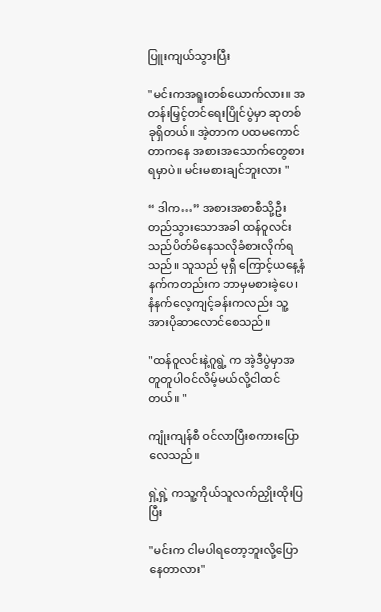ပြူးကျယ်သွားပြီး

"မင်းကအရူးတစ်ယောက်လား။ အတန်းမြှင့်တင်ရေးပြိုင်ပွဲမှာ ဆုတစ်ခုရှိတယ်။ အဲ့တာက ပထမကောင်တာကနေ အစားအသောက်တွေစားရမှာပဲ။ မင်းမစားချင်ဘူးလား "

“ ဒါက…” အစားအစာစီသို့ဦးတည်သွားသောအခါ ထန်ဝူလင်း သည်ပိတ်မိနေသလိုခံစားလိုက်ရသည်။ သူသည် မုရှီ ကြောင့်ယနေ့နံနက်ကတည်းက ဘာမှမစားခဲ့ပေ၊ နံနက်လေ့ကျင့်ခန်းကလည်း သူ့အားပိုဆာလောင်စေသည်။

"ထန်ဝူလင်းနဲ့ဂူရွဲ့ က အဲ့ဒီပွဲမှာအတူတူပါဝင်လိမ့်မယ်လို့ငါထင်တယ်။ "

ကျုံးကျန်စီ ဝင်လာပြီးစကားပြောလေသည်။

ရှဲ့ရှဲ့ ကသူ့ကိုယ်သူလက်ညှိုးထိုးပြပြီး

"မင်းက ငါမပါရတော့ဘူးလို့ပြောနေတာလား"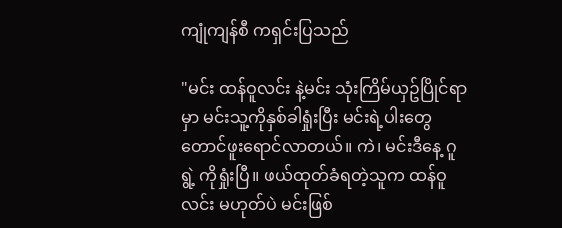ကျုံကျန်စီ ကရှင်းပြသည်

"မင်း ထန်ဝူလင်း နဲ့မင်း သုံးကြိမ်ယှဥ်ပြိုင်ရာမှာ မင်းသူ့ကိုနှစ်ခါရှုံးပြီး မင်းရဲ့ပါးတွေတောင်ဖူးရောင်လာတယ်။ ကဲ၊ မင်းဒီနေ့ ဂူရွဲ့ ကိုရှုံးပြီ။ ဖယ်ထုတ်ခံရတဲ့သူက ထန်ဝူလင်း မဟုတ်ပဲ မင်းဖြစ်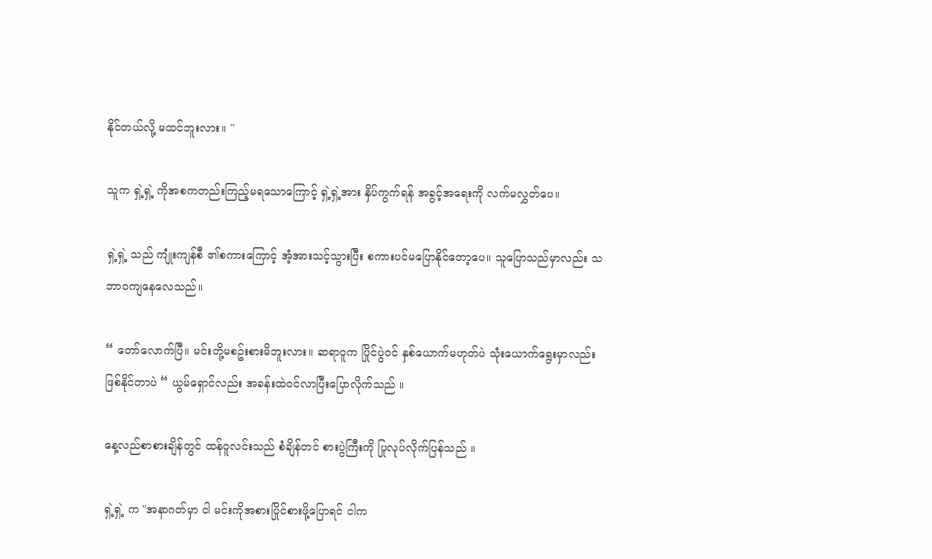နိုင်တယ်လို့ မထင်ဘူးလား။ "

သူက ရှဲ့ရှဲ့ ကိုအစကတည်းကြည့်မရသောကြောင့် ရှဲ့ရှဲ့အား နှိပ်ကွက်ရန် အခွင့်အရေးကို လက်မလွှတ်ပေ။

ရှဲ့ရှဲ့ သည် ကျုံးကျန်စီ ၏စကားကြောင့် အံ့အားသင့်သွားပြီး စကားပင်မပြောနိုင်တော့ပေ။ သူပြောသည်မှာလည်း သဘာဝကျနေလေသည်။

“ တော်လောက်ပြီ။ မင်းတို့မစဥ်းစားမိဘူးလား။ ဆရာဝူက ပြိုင်ပွဲဝင် နှစ်ယောက်မဟုတ်ပဲ သုံးယောက်ရွေးမှာလည်းဖြစ်နိုင်တာပဲ “ ယွမ်ရှောင်လည်း အခန်းထဲဝင်လာပြီးပြောလိုက်သည် ။

နေ့လည်စာစားချိန်တွင် ထန်ဝူလင်းသည် စံချိန်တင် စားပွဲကြီးကို ပြုလုပ်လိုက်ပြန်သည် ။

ရှဲ့ရှဲ့ က "အနာဂတ်မှာ ငါ မင်းကိုအစားပြိုင်စားဖို့ပြောရင် ငါက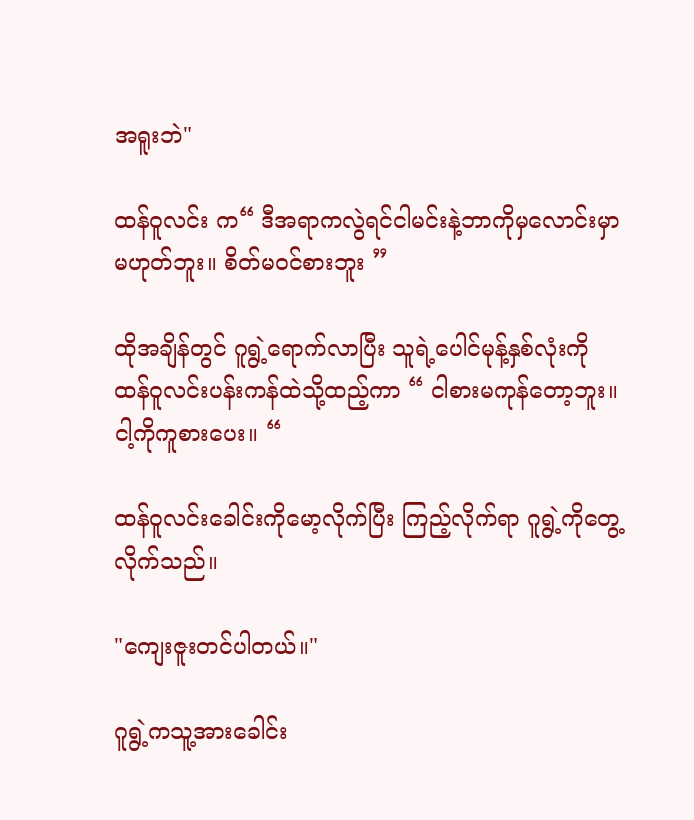အရူးဘဲ"

ထန်ဝူလင်း က“ ဒီအရာကလွဲရင်ငါမင်းနဲ့ဘာကိုမှလောင်းမှာမဟုတ်ဘူး။ စိတ်မဝင်စားဘူး ”

ထိုအချိန်တွင် ဂူရွဲ့ရောက်လာပြီး သူရဲ့ပေါင်မုန့်နှစ်လုံးကို ထန်ဝူလင်းပန်းကန်ထဲသို့ထည့်ကာ “ ငါစားမကုန်တော့ဘူး။ ငါ့ကိုကူစားပေး။ “

ထန်ဝူလင်းခေါင်းကိုမော့လိုက်ပြီး ကြည့်လိုက်ရာ ဂူရွဲ့ကိုတွေ့လိုက်သည်။

"ကျေးဇူးတင်ပါတယ်။"

ဂူရွဲ့ကသူ့အားခေါင်း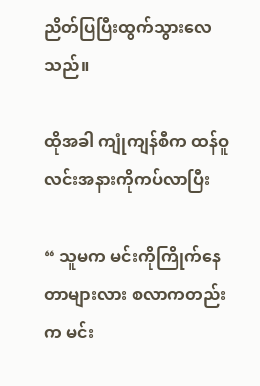ညိတ်ပြပြီးထွက်သွားလေသည်။

ထိုအခါ ကျုံကျန်စီက ထန်ဝူလင်းအနားကိုကပ်လာပြီး

“ သူမက မင်းကိုကြိုက်နေတာများလား စလာကတည်းက မင်း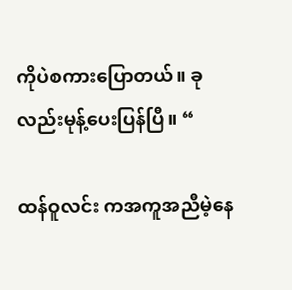ကိုပဲစကားပြောတယ်။ ခုလည်းမုန့်ပေးပြန်ပြီ။ “

ထန်ဝူလင်း ကအကူအညီမဲ့နေ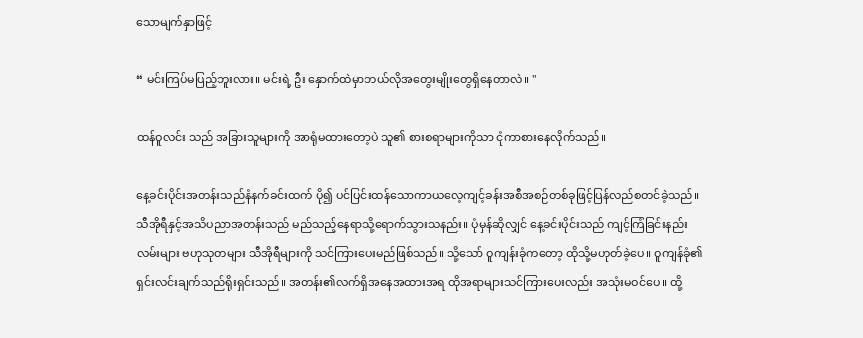သောမျက်နှာဖြင့်

“ မင်းကြပ်မပြည့်ဘူးလား။ မင်းရဲ့ ဦး နှောက်ထဲမှာဘယ်လိုအတွေးမျိုးတွေရှိနေတာလဲ။ "

ထန်ဝူလင်း သည် အခြားသူများကို အာရုံမထားတော့ပဲ သူ၏ စားစရာများကိုသာ ငုံကာစားနေလိုက်သည်။

နေ့ခင်းပိုင်းအတန်းသည်နံနက်ခင်းထက် ပို၍ ပင်ပြင်းထန်သောကာယလေ့ကျင့်ခန်းအစီအစဉ်တစ်ခုဖြင့်ပြန်လည်စတင်ခဲ့သည်။ သီအိုရီနှင့်အသိပညာအတန်းသည် မည်သည့်နေရာသို့ရောက်သွားသနည်း။ ပုံမှန်ဆိုလျှင် နေ့ခင်းပိုင်းသည် ကျင့်ကြံခြင်းနည်းလမ်းများ ဗဟုသုတများ သီအိုရီများကို သင်ကြားပေးမည်ဖြစ်သည်။ သို့သော် ဝူကျန်းခုံကတော့ ထိုသို့မဟုတ်ခဲ့ပေ။ ဝူကျန်ခုံ၏ရှင်းလင်းချက်သည်ရိုးရှင်းသည်။ အတန်း၏လက်ရှိအနေအထားအရ ထိုအရာများသင်ကြားပေးလည်း အသုံးမဝင်ပေ။ ထို့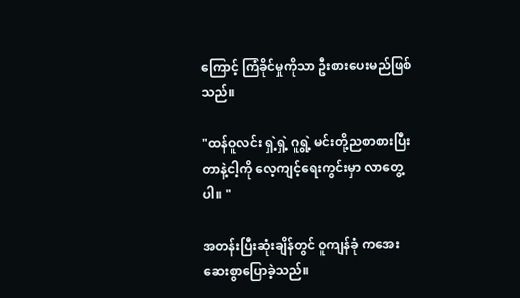ကြောင့် ကြံခိုင်မှုကိုသာ ဦးစားပေးမည်ဖြစ်သည်။

"ထန်ဝူလင်း ရှဲ့ရှဲ့ ဂူရွဲ့ မင်းတို့ညစာစားပြီးတာနဲ့ငါ့ကို လေ့ကျင့်ရေးကွင်းမှာ လာတွေ့ပါ။ "

အတန်းပြီးဆုံးချိန်တွင် ဝူကျန်ခုံ ကအေးဆေးစွာပြောခဲ့သည်။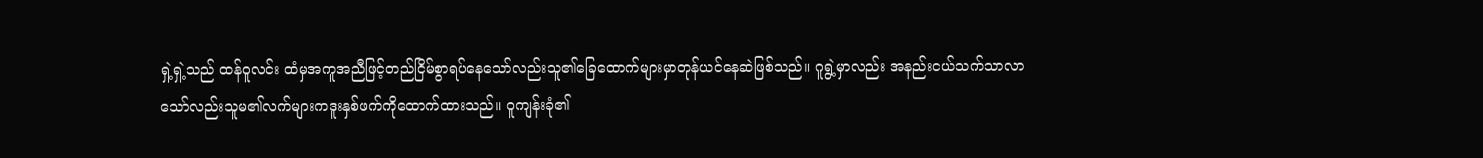ရှဲ့ရှဲ့သည် ထန်ဝူလင်း ထံမှအကူအညီဖြင့်တည်ငြိမ်စွာရပ်နေသော်လည်းသူ၏ခြေထောက်များမှာတုန်ယင်နေဆဲဖြစ်သည်။ ဂူရွဲ့မှာလည်း အနည်းငယ်သက်သာလာသော်လည်းသူမ၏လက်များကဒူးနှစ်ဖက်ကိုထောက်ထားသည်။ ဝူကျန်းခုံ၏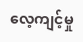လေ့ကျင့်မှု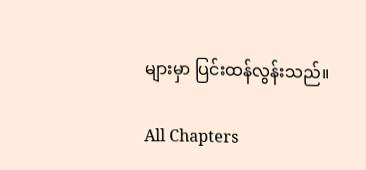များမှာ ပြင်းထန်လွန်းသည်။

All Chapters